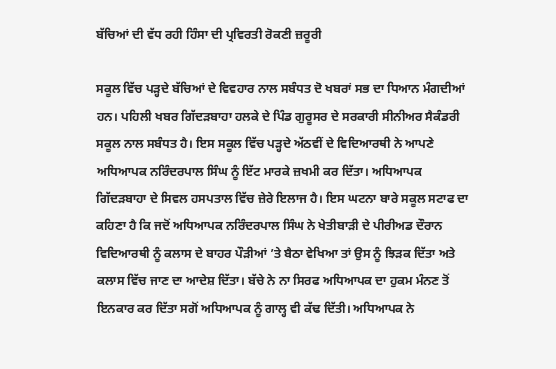ਬੱਚਿਆਂ ਦੀ ਵੱਧ ਰਹੀ ਹਿੰਸਾ ਦੀ ਪ੍ਰਵਿਰਤੀ ਰੋਕਣੀ ਜ਼ਰੂਰੀ

ਸਕੂਲ ਵਿੱਚ ਪੜ੍ਹਦੇ ਬੱਚਿਆਂ ਦੇ ਵਿਵਹਾਰ ਨਾਲ ਸਬੰਧਤ ਦੋ ਖਬਰਾਂ ਸਭ ਦਾ ਧਿਆਨ ਮੰਗਦੀਆਂ ਹਨ। ਪਹਿਲੀ ਖਬਰ ਗਿੱਦੜਬਾਹਾ ਹਲਕੇ ਦੇ ਪਿੰਡ ਗੁਰੂਸਰ ਦੇ ਸਰਕਾਰੀ ਸੀਨੀਅਰ ਸੈਕੰਡਰੀ ਸਕੂਲ ਨਾਲ ਸਬੰਧਤ ਹੈ। ਇਸ ਸਕੂਲ ਵਿੱਚ ਪੜ੍ਹਦੇ ਅੱਠਵੀਂ ਦੇ ਵਿਦਿਆਰਥੀ ਨੇ ਆਪਣੇ ਅਧਿਆਪਕ ਨਰਿੰਦਰਪਾਲ ਸਿੰਘ ਨੂੰ ਇੱਟ ਮਾਰਕੇ ਜ਼ਖਮੀ ਕਰ ਦਿੱਤਾ। ਅਧਿਆਪਕ ਗਿੱਦੜਬਾਹਾ ਦੇ ਸਿਵਲ ਹਸਪਤਾਲ ਵਿੱਚ ਜ਼ੇਰੇ ਇਲਾਜ ਹੈ। ਇਸ ਘਟਨਾ ਬਾਰੇ ਸਕੂਲ ਸਟਾਫ ਦਾ ਕਹਿਣਾ ਹੈ ਕਿ ਜਦੋਂ ਅਧਿਆਪਕ ਨਰਿੰਦਰਪਾਲ ਸਿੰਘ ਨੇ ਖੇਤੀਬਾੜੀ ਦੇ ਪੀਰੀਅਡ ਦੌਰਾਨ ਵਿਦਿਆਰਥੀ ਨੂੰ ਕਲਾਸ ਦੇ ਬਾਹਰ ਪੌੜੀਆਂ ’ਤੇ ਬੈਠਾ ਵੇਖਿਆ ਤਾਂ ਉਸ ਨੂੰ ਝਿੜਕ ਦਿੱਤਾ ਅਤੇ ਕਲਾਸ ਵਿੱਚ ਜਾਣ ਦਾ ਆਦੇਸ਼ ਦਿੱਤਾ। ਬੱਚੇ ਨੇ ਨਾ ਸਿਰਫ ਅਧਿਆਪਕ ਦਾ ਹੁਕਮ ਮੰਨਣ ਤੋਂ ਇਨਕਾਰ ਕਰ ਦਿੱਤਾ ਸਗੋਂ ਅਧਿਆਪਕ ਨੂੰ ਗਾਲ੍ਹ ਵੀ ਕੱਢ ਦਿੱਤੀ। ਅਧਿਆਪਕ ਨੇ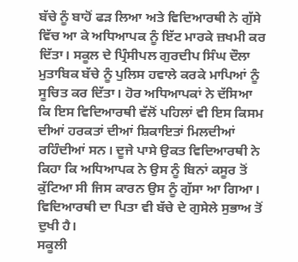ਬੱਚੇ ਨੂੰ ਬਾਹੋਂ ਫੜ ਲਿਆ ਅਤੇ ਵਿਦਿਆਰਥੀ ਨੇ ਗੁੱਸੇ ਵਿੱਚ ਆ ਕੇ ਅਧਿਆਪਕ ਨੂੰ ਇੱਟ ਮਾਰਕੇ ਜ਼ਖਮੀ ਕਰ ਦਿੱਤਾ। ਸਕੂਲ ਦੇ ਪ੍ਰਿੰਸੀਪਲ ਗੁਰਦੀਪ ਸਿੰਘ ਦੌਲਾ ਮੁਤਾਬਿਕ ਬੱਚੇ ਨੂੰ ਪੁਲਿਸ ਹਵਾਲੇ ਕਰਕੇ ਮਾਪਿਆਂ ਨੂੰ ਸੂਚਿਤ ਕਰ ਦਿੱਤਾ। ਹੋਰ ਅਧਿਆਪਕਾਂ ਨੇ ਦੱਸਿਆ ਕਿ ਇਸ ਵਿਦਿਆਰਥੀ ਵੱਲੋਂ ਪਹਿਲਾਂ ਵੀ ਇਸ ਕਿਸਮ ਦੀਆਂ ਹਰਕਤਾਂ ਦੀਆਂ ਸ਼ਿਕਾਇਤਾਂ ਮਿਲਦੀਆਂ ਰਹਿੰਦੀਆਂ ਸਨ। ਦੂਜੇ ਪਾਸੇ ਉਕਤ ਵਿਦਿਆਰਥੀ ਨੇ ਕਿਹਾ ਕਿ ਅਧਿਆਪਕ ਨੇ ਉਸ ਨੂੰ ਬਿਨਾਂ ਕਸੂਰ ਤੋਂ ਕੁੱਟਿਆ ਸੀ ਜਿਸ ਕਾਰਨ ਉਸ ਨੂੰ ਗੁੱਸਾ ਆ ਗਿਆ। ਵਿਦਿਆਰਥੀ ਦਾ ਪਿਤਾ ਵੀ ਬੱਚੇ ਦੇ ਗੁਸੇਲੇ ਸੁਭਾਅ ਤੋਂ ਦੁਖੀ ਹੈ।
ਸਕੂਲੀ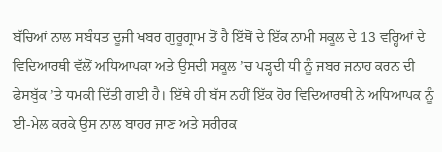ਬੱਚਿਆਂ ਨਾਲ ਸਬੰਧਤ ਦੂਜੀ ਖਬਰ ਗੁਰੂਗ੍ਰਾਮ ਤੋਂ ਹੈ ਇੱਥੋਂ ਦੇ ਇੱਕ ਨਾਮੀ ਸਕੂਲ ਦੇ 13 ਵਰ੍ਹਿਆਂ ਦੇ ਵਿਦਿਆਰਥੀ ਵੱਲੋਂ ਅਧਿਆਪਕਾ ਅਤੇ ਉਸਦੀ ਸਕੂਲ ’ਚ ਪੜ੍ਹਦੀ ਧੀ ਨੂੰ ਜਬਰ ਜਨਾਹ ਕਰਨ ਦੀ ਫੇਸਬੁੱਕ ’ਤੇ ਧਮਕੀ ਦਿੱਤੀ ਗਈ ਹੈ। ਇੱਥੇ ਹੀ ਬੱਸ ਨਹੀਂ ਇੱਕ ਹੋਰ ਵਿਦਿਆਰਥੀ ਨੇ ਅਧਿਆਪਕ ਨੂੰ ਈ-ਮੇਲ ਕਰਕੇ ਉਸ ਨਾਲ ਬਾਹਰ ਜਾਣ ਅਤੇ ਸਰੀਰਕ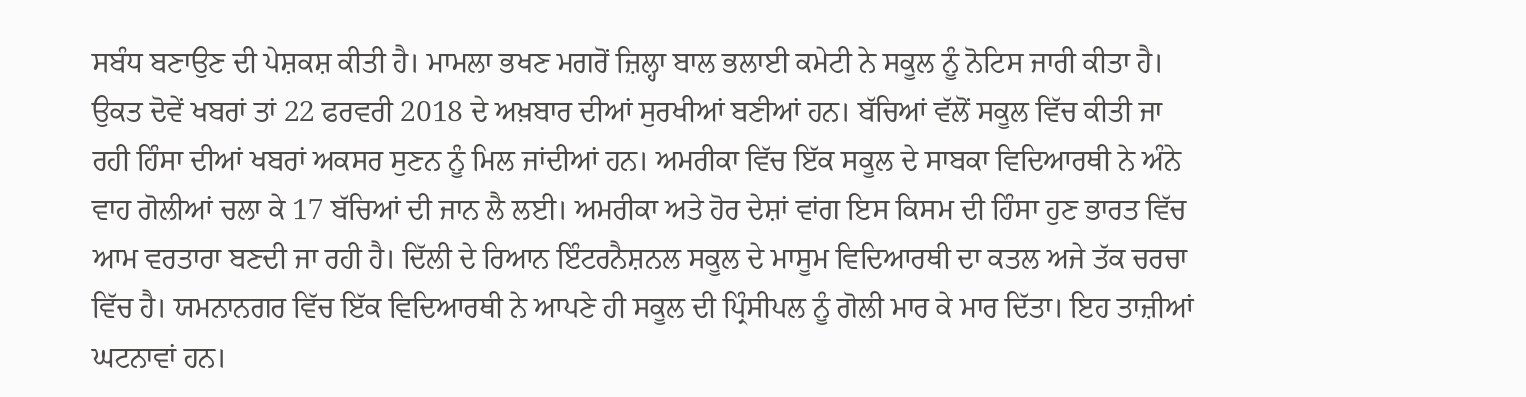ਸਬੰਧ ਬਣਾਉਣ ਦੀ ਪੇਸ਼ਕਸ਼ ਕੀਤੀ ਹੈ। ਮਾਮਲਾ ਭਖਣ ਮਗਰੋਂ ਜ਼ਿਲ੍ਹਾ ਬਾਲ ਭਲਾਈ ਕਮੇਟੀ ਨੇ ਸਕੂਲ ਨੂੰ ਨੋਟਿਸ ਜਾਰੀ ਕੀਤਾ ਹੈ। ਉਕਤ ਦੋਵੇਂ ਖਬਰਾਂ ਤਾਂ 22 ਫਰਵਰੀ 2018 ਦੇ ਅਖ਼ਬਾਰ ਦੀਆਂ ਸੁਰਖੀਆਂ ਬਣੀਆਂ ਹਨ। ਬੱਚਿਆਂ ਵੱਲੋਂ ਸਕੂਲ ਵਿੱਚ ਕੀਤੀ ਜਾ ਰਹੀ ਹਿੰਸਾ ਦੀਆਂ ਖਬਰਾਂ ਅਕਸਰ ਸੁਣਨ ਨੂੰ ਮਿਲ ਜਾਂਦੀਆਂ ਹਨ। ਅਮਰੀਕਾ ਵਿੱਚ ਇੱਕ ਸਕੂਲ ਦੇ ਸਾਬਕਾ ਵਿਦਿਆਰਥੀ ਨੇ ਅੰਨੇ ਵਾਹ ਗੋਲੀਆਂ ਚਲਾ ਕੇ 17 ਬੱਚਿਆਂ ਦੀ ਜਾਨ ਲੈ ਲਈ। ਅਮਰੀਕਾ ਅਤੇ ਹੋਰ ਦੇਸ਼ਾਂ ਵਾਂਗ ਇਸ ਕਿਸਮ ਦੀ ਹਿੰਸਾ ਹੁਣ ਭਾਰਤ ਵਿੱਚ ਆਮ ਵਰਤਾਰਾ ਬਣਦੀ ਜਾ ਰਹੀ ਹੈ। ਦਿੱਲੀ ਦੇ ਰਿਆਨ ਇੰਟਰਨੈਸ਼ਨਲ ਸਕੂਲ ਦੇ ਮਾਸੂਮ ਵਿਦਿਆਰਥੀ ਦਾ ਕਤਲ ਅਜੇ ਤੱਕ ਚਰਚਾ ਵਿੱਚ ਹੈ। ਯਮਨਾਨਗਰ ਵਿੱਚ ਇੱਕ ਵਿਦਿਆਰਥੀ ਨੇ ਆਪਣੇ ਹੀ ਸਕੂਲ ਦੀ ਪ੍ਰਿੰਸੀਪਲ ਨੂੰ ਗੋਲੀ ਮਾਰ ਕੇ ਮਾਰ ਦਿੱਤਾ। ਇਹ ਤਾਜ਼ੀਆਂ ਘਟਨਾਵਾਂ ਹਨ।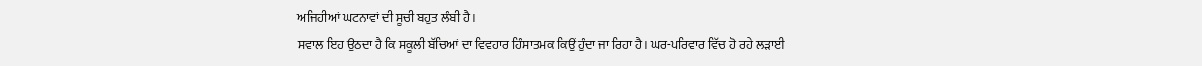ਅਜਿਹੀਆਂ ਘਟਨਾਵਾਂ ਦੀ ਸੂਚੀ ਬਹੁਤ ਲੰਬੀ ਹੈ।
ਸਵਾਲ ਇਹ ਉਠਦਾ ਹੈ ਕਿ ਸਕੂਲੀ ਬੱਚਿਆਂ ਦਾ ਵਿਵਹਾਰ ਹਿੰਸਾਤਮਕ ਕਿਉਂ ਹੁੰਦਾ ਜਾ ਰਿਹਾ ਹੈ। ਘਰ-ਪਰਿਵਾਰ ਵਿੱਚ ਹੋ ਰਹੇ ਲੜਾਈ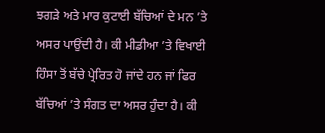ਝਗੜੇ ਅਤੇ ਮਾਰ ਕੁਟਾਈ ਬੱਚਿਆਂ ਦੇ ਮਨ ’ਤੇ ਅਸਰ ਪਾਉਂਦੀ ਹੈ। ਕੀ ਮੀਡੀਆ ’ਤੇ ਵਿਖਾਈ ਹਿੰਸਾ ਤੋਂ ਬੱਚੇ ਪ੍ਰੇਰਿਤ ਹੋ ਜਾਂਦੇ ਹਨ ਜਾਂ ਫਿਰ ਬੱਚਿਆਂ ’ਤੇ ਸੰਗਤ ਦਾ ਅਸਰ ਹੁੰਦਾ ਹੈ। ਕੀ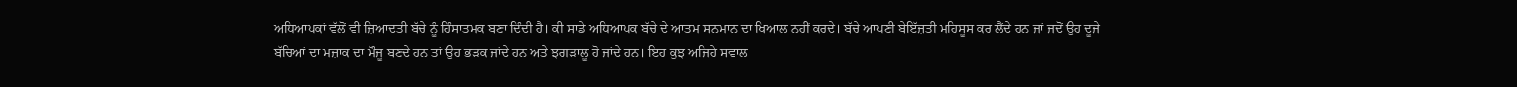ਅਧਿਆਪਕਾਂ ਵੱਲੋਂ ਵੀ ਜ਼ਿਆਦਤੀ ਬੱਚੇ ਨੂੰ ਹਿੰਸਾਤਮਕ ਬਣਾ ਦਿੰਦੀ ਹੈ। ਕੀ ਸਾਡੇ ਅਧਿਆਪਕ ਬੱਚੇ ਦੇ ਆਤਮ ਸਨਮਾਨ ਦਾ ਖਿਆਲ ਨਹੀਂ ਕਰਦੇ। ਬੱਚੇ ਆਪਣੀ ਬੇਇੱਜ਼ਤੀ ਮਹਿਸੂਸ ਕਰ ਲੈਂਦੇ ਹਨ ਜਾਂ ਜਦੋਂ ਉਹ ਦੂਜੇ ਬੱਚਿਆਂ ਦਾ ਮਜ਼ਾਕ ਦਾ ਮੌਜੂ ਬਣਦੇ ਹਨ ਤਾਂ ਉਹ ਭੜਕ ਜਾਂਦੇ ਹਨ ਅਤੇ ਝਗੜਾਲੂ ਹੋ ਜਾਂਦੇ ਹਨ। ਇਹ ਕੁਝ ਅਜਿਹੇ ਸਵਾਲ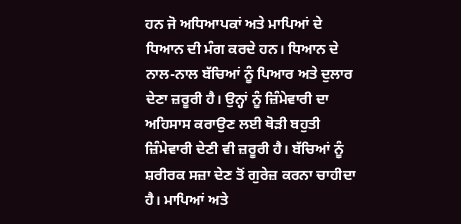ਹਨ ਜੋ ਅਧਿਆਪਕਾਂ ਅਤੇ ਮਾਪਿਆਂ ਦੇ ਧਿਆਨ ਦੀ ਮੰਗ ਕਰਦੇ ਹਨ। ਧਿਆਨ ਦੇ ਨਾਲ-ਨਾਲ ਬੱਚਿਆਂ ਨੂੰ ਪਿਆਰ ਅਤੇ ਦੁਲਾਰ ਦੇਣਾ ਜ਼ਰੂਰੀ ਹੈ। ਉਨ੍ਹਾਂ ਨੂੰ ਜ਼ਿੰਮੇਵਾਰੀ ਦਾ ਅਹਿਸਾਸ ਕਰਾਉਣ ਲਈ ਥੋੜੀ ਬਹੁਤੀ ਜ਼ਿੰਮੇਵਾਰੀ ਦੇਣੀ ਵੀ ਜ਼ਰੂਰੀ ਹੈ। ਬੱਚਿਆਂ ਨੂੰ ਸ਼ਰੀਰਕ ਸਜ਼ਾ ਦੇਣ ਤੋਂ ਗੁਰੇਜ਼ ਕਰਨਾ ਚਾਹੀਦਾ ਹੈ। ਮਾਪਿਆਂ ਅਤੇ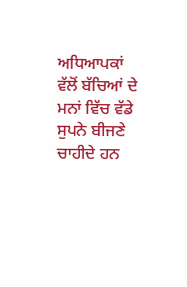ਅਧਿਆਪਕਾਂ ਵੱਲੋਂ ਬੱਚਿਆਂ ਦੇ ਮਨਾਂ ਵਿੱਚ ਵੱਡੇ ਸੁਪਨੇ ਬੀਜਣੇ ਚਾਹੀਦੇ ਹਨ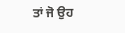ਤਾਂ ਜੋ ਉਹ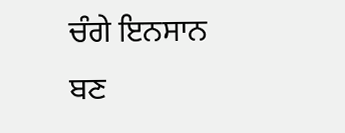ਚੰਗੇ ਇਨਸਾਨ ਬਣ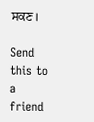ਸਕਣ।

Send this to a friend